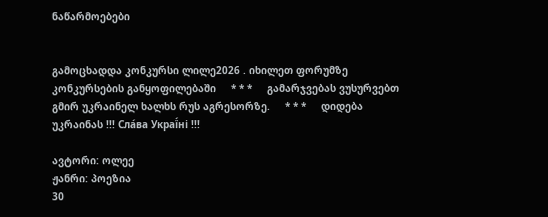ნაწარმოებები


გამოცხადდა კონკურსი ლილე2026 . იხილეთ ფორუმზე კონკურსების განყოფილებაში     * * *     გამარჯვებას ვუსურვებთ გმირ უკრაინელ ხალხს რუს აგრესორზე.     * * *     დიდება უკრაინას !!! Сла́ва Украї́ні !!!

ავტორი: ოლეე
ჟანრი: პოეზია
30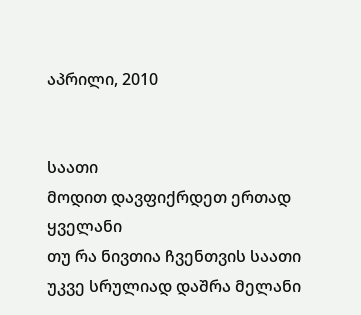აპრილი, 2010


საათი
მოდით დავფიქრდეთ ერთად ყველანი
თუ რა ნივთია ჩვენთვის საათი
უკვე სრულიად დაშრა მელანი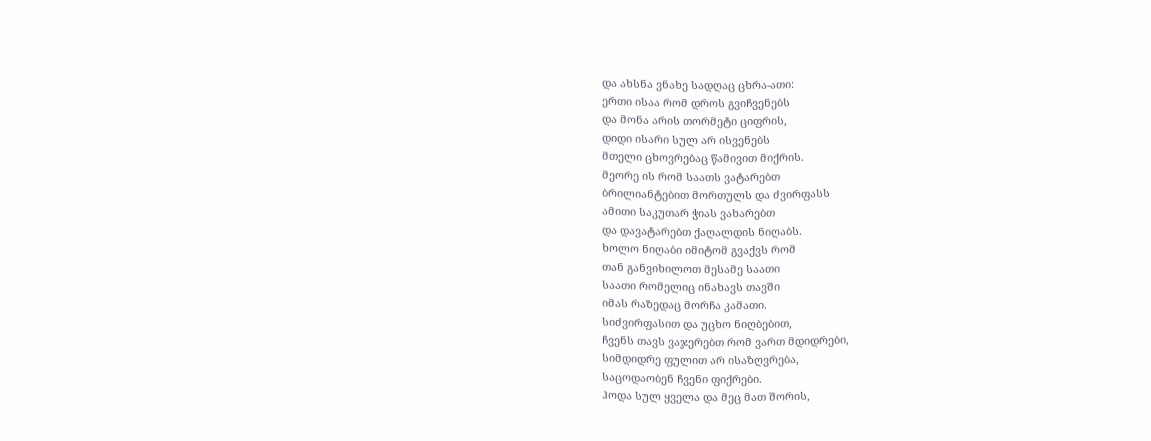და ახსნა ვნახე სადღაც ცხრა-ათი:
ერთი ისაა რომ დროს გვიჩვენებს
და მონა არის თორმეტი ციფრის,
დიდი ისარი სულ არ ისვენებს
მთელი ცხოვრებაც წამივით მიქრის.
მეორე ის რომ საათს ვატარებთ
ბრილიანტებით მორთულს და ძვირფასს
ამითი საკუთარ ჭიას ვახარებთ
და დავატარებთ ქაღალდის ნიღაბს.
ხოლო ნიღაბი იმიტომ გვაქვს რომ
თან განვიხილოთ მესამე საათი
საათი რომელიც ინახავს თავში
იმას რაზედაც მორჩა კამათი.
სიძვირფასით და უცხო ნიღბებით,
ჩვენს თავს ვაჯერებთ რომ ვართ მდიდრები,
სიმდიდრე ფულით არ ისაზღვრება,
საცოდაობენ ჩვენი ფიქრები.
ჰოდა სულ ყველა და მეც მათ შორის,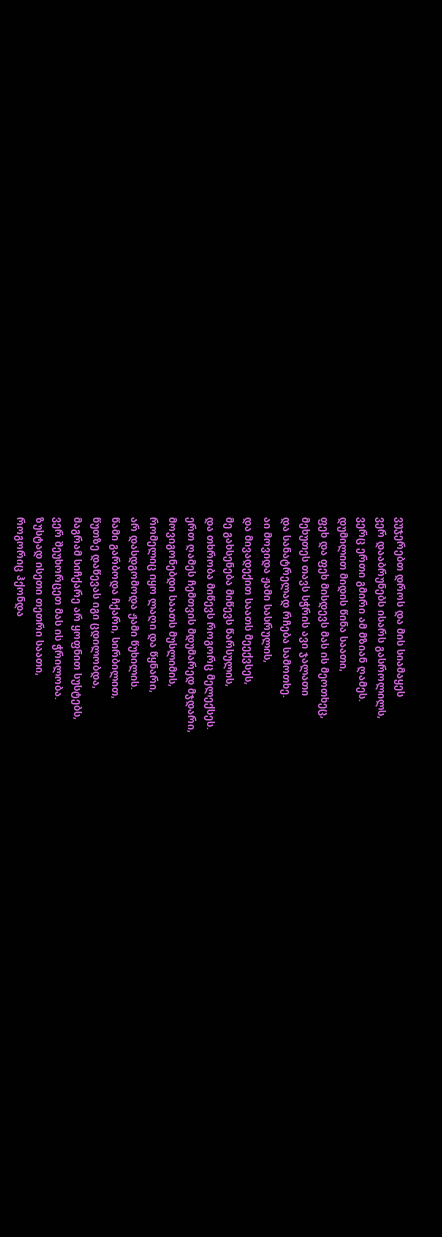ვუჯერებთ დროს და მის სიამაყეს
ვერ დააბრუნებს ისარს გასროლილს,
ვერც ერთი გმირი ამ მზიან ღამეს.
დუმილით მიდის წინა საათი,
ფეხ და ფეხ მისდევს მას ის მეოთხეც,
მეხუთეს თავს სჭრის ავი ჯალათი
და სანატრელად რჩება სამოთხე.
აი მოვიდა ჟამი სასრულის,
და მივადექით საათს მეექვსეს,
მე გახსენება მიწევს წარსულის,
და თხრობა მიწევს როგორც მელექსეს.
ერთ ღამეს ჩემთვის მდუმარედ მჯდარი,
მოვიგონებდი საათს მუსლიმის,
რომელიც იყო ლაღი და წყნარი,
არ დასდგომოდა ჟამი წუხილის.
წამი გარბოდა ჩქარი, სირბილით,
წუთზე დაწევას იგი ცდილობდა,
მაგრამ სიჩქარე არ ყოფნით სუსტებს,
ვერ შეუხორცეთ მას ის ჭრილობა.
ზუსტად ისეთი თეთრი საათი,
როგორიც ჰქონდა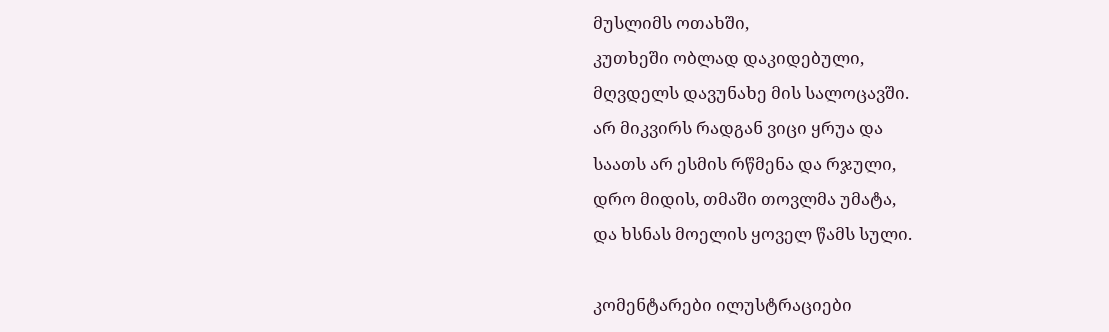მუსლიმს ოთახში,
კუთხეში ობლად დაკიდებული,
მღვდელს დავუნახე მის სალოცავში.
არ მიკვირს რადგან ვიცი ყრუა და
საათს არ ესმის რწმენა და რჯული,
დრო მიდის, თმაში თოვლმა უმატა,
და ხსნას მოელის ყოველ წამს სული.

კომენტარები ილუსტრაციები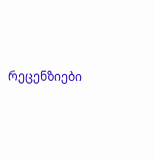რეცენზიები